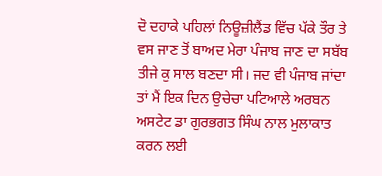ਦੋ ਦਹਾਕੇ ਪਹਿਲਾਂ ਨਿਊਜ਼ੀਲੈਂਡ ਵਿੱਚ ਪੱਕੇ ਤੌਰ ਤੇ ਵਸ ਜਾਣ ਤੋਂ ਬਾਅਦ ਮੇਰਾ ਪੰਜਾਬ ਜਾਣ ਦਾ ਸਬੱਬ ਤੀਜੇ ਕੁ ਸਾਲ ਬਣਦਾ ਸੀ। ਜਦ ਵੀ ਪੰਜਾਬ ਜਾਂਦਾ ਤਾਂ ਮੈਂ ਇਕ ਦਿਨ ਉਚੇਚਾ ਪਟਿਆਲੇ ਅਰਬਨ ਅਸਟੇਟ ਡਾ ਗੁਰਭਗਤ ਸਿੰਘ ਨਾਲ ਮੁਲਾਕਾਤ ਕਰਨ ਲਈ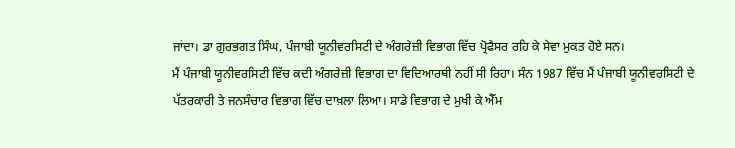ਜਾਂਦਾ। ਡਾ ਗੁਰਭਗਤ ਸਿੰਘ, ਪੰਜਾਬੀ ਯੂਨੀਵਰਸਿਟੀ ਦੇ ਅੰਗਰੇਜ਼ੀ ਵਿਭਾਗ ਵਿੱਚ ਪ੍ਰੋਫੈਸਰ ਰਹਿ ਕੇ ਸੇਵਾ ਮੁਕਤ ਹੋਏ ਸਨ।
ਮੈਂ ਪੰਜਾਬੀ ਯੂਨੀਵਰਸਿਟੀ ਵਿੱਚ ਕਦੀ ਅੰਗਰੇਜ਼ੀ ਵਿਭਾਗ ਦਾ ਵਿਦਿਆਰਥੀ ਨਹੀਂ ਸੀ ਰਿਹਾ। ਸੰਨ 1987 ਵਿੱਚ ਮੈਂ ਪੰਜਾਬੀ ਯੂਨੀਵਰਸਿਟੀ ਦੇ ਪੱਤਰਕਾਰੀ ਤੇ ਜਨਸੰਚਾਰ ਵਿਭਾਗ ਵਿੱਚ ਦਾਖ਼ਲਾ ਲਿਆ। ਸਾਡੇ ਵਿਭਾਗ ਦੇ ਮੁਖੀ ਕੇ ਐੱਮ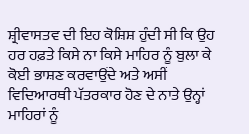ਸ਼੍ਰੀਵਾਸਤਵ ਦੀ ਇਹ ਕੋਸ਼ਿਸ਼ ਹੁੰਦੀ ਸੀ ਕਿ ਉਹ ਹਰ ਹਫ਼ਤੇ ਕਿਸੇ ਨਾ ਕਿਸੇ ਮਾਹਿਰ ਨੂੰ ਬੁਲਾ ਕੇ ਕੋਈ ਭਾਸ਼ਣ ਕਰਵਾਉਂਦੇ ਅਤੇ ਅਸੀਂ ਵਿਦਿਆਰਥੀ ਪੱਤਰਕਾਰ ਹੋਣ ਦੇ ਨਾਤੇ ਉਨ੍ਹਾਂ ਮਾਹਿਰਾਂ ਨੂੰ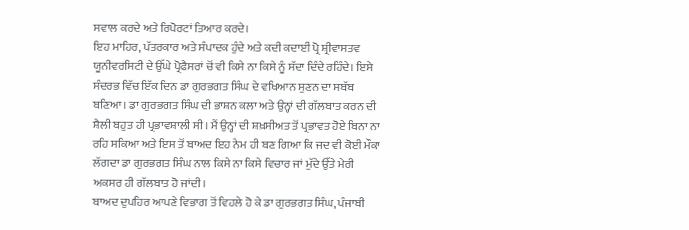ਸਵਾਲ ਕਰਦੇ ਅਤੇ ਰਿਪੋਰਟਾਂ ਤਿਆਰ ਕਰਦੇ।
ਇਹ ਮਾਹਿਰ, ਪੱਤਰਕਾਰ ਅਤੇ ਸੰਪਾਦਕ ਹੁੰਦੇ ਅਤੇ ਕਦੀ ਕਦਾਈਂ ਪ੍ਰੋ ਸ਼੍ਰੀਵਾਸਤਵ ਯੂਨੀਵਰਸਿਟੀ ਦੇ ਉੱਘੇ ਪ੍ਰੋਫੈਸਰਾਂ ਚੋਂ ਵੀ ਕਿਸੇ ਨਾ ਕਿਸੇ ਨੂੰ ਸੱਦਾ ਦਿੰਦੇ ਰਹਿੰਦੇ। ਇਸੇ ਸੰਦਰਭ ਵਿੱਚ ਇੱਕ ਦਿਨ ਡਾ ਗੁਰਭਗਤ ਸਿੰਘ ਦੇ ਵਖਿਆਨ ਸੁਣਨ ਦਾ ਸਬੱਬ ਬਣਿਆ। ਡਾ ਗੁਰਭਗਤ ਸਿੰਘ ਦੀ ਭਾਸ਼ਨ ਕਲਾ ਅਤੇ ਉਨ੍ਹਾਂ ਦੀ ਗੱਲਬਾਤ ਕਰਨ ਦੀ ਸ਼ੈਲੀ ਬਹੁਤ ਹੀ ਪ੍ਰਭਾਵਸ਼ਾਲੀ ਸੀ। ਮੈਂ ਉਨ੍ਹਾਂ ਦੀ ਸ਼ਖ਼ਸੀਅਤ ਤੋਂ ਪ੍ਰਭਾਵਤ ਹੋਏ ਬਿਨਾ ਨਾ ਰਹਿ ਸਕਿਆ ਅਤੇ ਇਸ ਤੋਂ ਬਾਅਦ ਇਹ ਨੇਮ ਹੀ ਬਣ ਗਿਆ ਕਿ ਜਦ ਵੀ ਕੋਈ ਮੌਕਾ ਲੱਗਦਾ ਡਾ ਗੁਰਭਗਤ ਸਿੰਘ ਨਾਲ ਕਿਸੇ ਨਾ ਕਿਸੇ ਵਿਚਾਰ ਜਾਂ ਮੁੱਦੇ ਉੱਤੇ ਮੇਰੀ ਅਕਸਰ ਹੀ ਗੱਲਬਾਤ ਹੋ ਜਾਂਦੀ।
ਬਾਅਦ ਦੁਪਹਿਰ ਆਪਣੇ ਵਿਭਾਗ ਤੋਂ ਵਿਹਲੇ ਹੋ ਕੇ ਡਾ ਗੁਰਭਗਤ ਸਿੰਘ, ਪੰਜਾਬੀ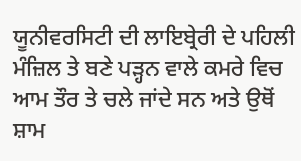ਯੂਨੀਵਰਸਿਟੀ ਦੀ ਲਾਇਬ੍ਰੇਰੀ ਦੇ ਪਹਿਲੀ ਮੰਜ਼ਿਲ ਤੇ ਬਣੇ ਪੜ੍ਹਨ ਵਾਲੇ ਕਮਰੇ ਵਿਚ ਆਮ ਤੌਰ ਤੇ ਚਲੇ ਜਾਂਦੇ ਸਨ ਅਤੇ ਉਥੋਂ ਸ਼ਾਮ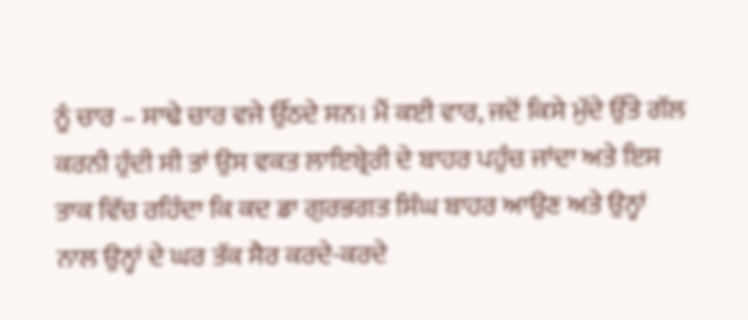ਨੂੰ ਚਾਰ – ਸਾਢੇ ਚਾਰ ਵਜੇ ਉੱਠਦੇ ਸਨ। ਮੈਂ ਕਈ ਵਾਰ, ਜਦੋਂ ਕਿਸੇ ਮੁੱਦੇ ਉੱਤੇ ਗੱਲ ਕਰਨੀ ਹੁੰਦੀ ਸੀ ਤਾਂ ਉਸ ਵਕਤ ਲਾਇਬ੍ਰੇਰੀ ਦੇ ਬਾਹਰ ਪਹੁੰਚ ਜਾਂਦਾ ਅਤੇ ਇਸ ਤਾਕ ਵਿੱਚ ਰਹਿੰਦਾ ਕਿ ਕਦ ਡਾ ਗੁਰਭਗਤ ਸਿੰਘ ਬਾਹਰ ਆਉਣ ਅਤੇ ਉਨ੍ਹਾਂ ਨਾਲ ਉਨ੍ਹਾਂ ਦੇ ਘਰ ਤੱਕ ਸੈਰ ਕਰਦੇ-ਕਰਦੇ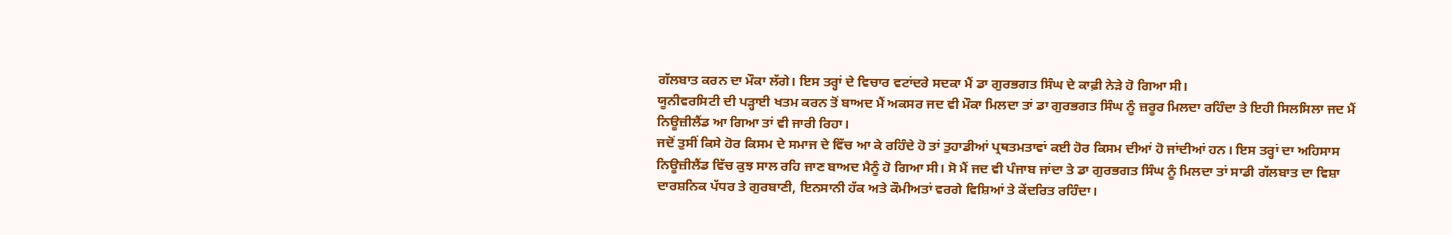ਗੱਲਬਾਤ ਕਰਨ ਦਾ ਮੌਕਾ ਲੱਗੇ। ਇਸ ਤਰ੍ਹਾਂ ਦੇ ਵਿਚਾਰ ਵਟਾਂਦਰੇ ਸਦਕਾ ਮੈਂ ਡਾ ਗੁਰਭਗਤ ਸਿੰਘ ਦੇ ਕਾਫ਼ੀ ਨੇੜੇ ਹੋ ਗਿਆ ਸੀ।
ਯੂਨੀਵਰਸਿਟੀ ਦੀ ਪੜ੍ਹਾਈ ਖਤਮ ਕਰਨ ਤੋਂ ਬਾਅਦ ਮੈਂ ਅਕਸਰ ਜਦ ਵੀ ਮੌਕਾ ਮਿਲਦਾ ਤਾਂ ਡਾ ਗੁਰਭਗਤ ਸਿੰਘ ਨੂੰ ਜ਼ਰੂਰ ਮਿਲਦਾ ਰਹਿੰਦਾ ਤੇ ਇਹੀ ਸਿਲਸਿਲਾ ਜਦ ਮੈਂ ਨਿਊਜ਼ੀਲੈਂਡ ਆ ਗਿਆ ਤਾਂ ਵੀ ਜਾਰੀ ਰਿਹਾ।
ਜਦੋਂ ਤੁਸੀਂ ਕਿਸੇ ਹੋਰ ਕਿਸਮ ਦੇ ਸਮਾਜ ਦੇ ਵਿੱਚ ਆ ਕੇ ਰਹਿੰਦੇ ਹੋ ਤਾਂ ਤੁਹਾਡੀਆਂ ਪ੍ਰਥਤਮਤਾਵਾਂ ਕਈ ਹੋਰ ਕਿਸਮ ਦੀਆਂ ਹੋ ਜਾਂਦੀਆਂ ਹਨ। ਇਸ ਤਰ੍ਹਾਂ ਦਾ ਅਹਿਸਾਸ ਨਿਊਜ਼ੀਲੈਂਡ ਵਿੱਚ ਕੁਝ ਸਾਲ ਰਹਿ ਜਾਣ ਬਾਅਦ ਮੈਨੂੰ ਹੋ ਗਿਆ ਸੀ। ਸੋ ਮੈਂ ਜਦ ਵੀ ਪੰਜਾਬ ਜਾਂਦਾ ਤੇ ਡਾ ਗੁਰਭਗਤ ਸਿੰਘ ਨੂੰ ਮਿਲਦਾ ਤਾਂ ਸਾਡੀ ਗੱਲਬਾਤ ਦਾ ਵਿਸ਼ਾ ਦਾਰਸ਼ਨਿਕ ਪੱਧਰ ਤੇ ਗੁਰਬਾਣੀ, ਇਨਸਾਨੀ ਹੱਕ ਅਤੇ ਕੌਮੀਅਤਾਂ ਵਰਗੇ ਵਿਸ਼ਿਆਂ ਤੇ ਕੇਂਦਰਿਤ ਰਹਿੰਦਾ।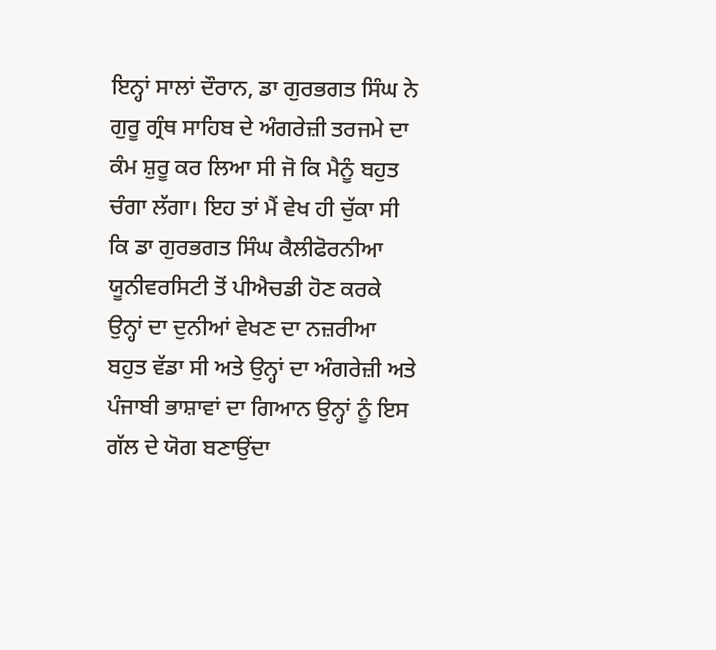ਇਨ੍ਹਾਂ ਸਾਲਾਂ ਦੌਰਾਨ, ਡਾ ਗੁਰਭਗਤ ਸਿੰਘ ਨੇ ਗੁਰੂ ਗ੍ਰੰਥ ਸਾਹਿਬ ਦੇ ਅੰਗਰੇਜ਼ੀ ਤਰਜਮੇ ਦਾ ਕੰਮ ਸ਼ੁਰੂ ਕਰ ਲਿਆ ਸੀ ਜੋ ਕਿ ਮੈਨੂੰ ਬਹੁਤ ਚੰਗਾ ਲੱਗਾ। ਇਹ ਤਾਂ ਮੈਂ ਵੇਖ ਹੀ ਚੁੱਕਾ ਸੀ ਕਿ ਡਾ ਗੁਰਭਗਤ ਸਿੰਘ ਕੈਲੀਫੋਰਨੀਆ ਯੂਨੀਵਰਸਿਟੀ ਤੋਂ ਪੀਐਚਡੀ ਹੋਣ ਕਰਕੇ ਉਨ੍ਹਾਂ ਦਾ ਦੁਨੀਆਂ ਵੇਖਣ ਦਾ ਨਜ਼ਰੀਆ ਬਹੁਤ ਵੱਡਾ ਸੀ ਅਤੇ ਉਨ੍ਹਾਂ ਦਾ ਅੰਗਰੇਜ਼ੀ ਅਤੇ ਪੰਜਾਬੀ ਭਾਸ਼ਾਵਾਂ ਦਾ ਗਿਆਨ ਉਨ੍ਹਾਂ ਨੂੰ ਇਸ ਗੱਲ ਦੇ ਯੋਗ ਬਣਾਉਂਦਾ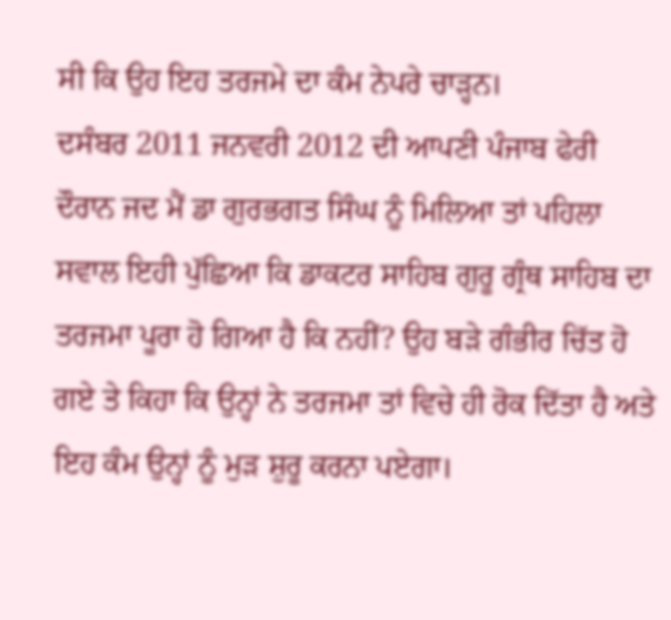ਸੀ ਕਿ ਉਹ ਇਹ ਤਰਜਮੇ ਦਾ ਕੰਮ ਨੇਪਰੇ ਚਾੜ੍ਹਨ।
ਦਸੰਬਰ 2011 ਜਨਵਰੀ 2012 ਦੀ ਆਪਣੀ ਪੰਜਾਬ ਫੇਰੀ ਦੌਰਾਨ ਜਦ ਮੈਂ ਡਾ ਗੁਰਭਗਤ ਸਿੰਘ ਨੂੰ ਮਿਲਿਆ ਤਾਂ ਪਹਿਲਾ ਸਵਾਲ ਇਹੀ ਪੁੱਛਿਆ ਕਿ ਡਾਕਟਰ ਸਾਹਿਬ ਗੁਰੂ ਗ੍ਰੰਥ ਸਾਹਿਬ ਦਾ ਤਰਜਮਾ ਪੂਰਾ ਹੋ ਗਿਆ ਹੈ ਕਿ ਨਹੀਂ? ਉਹ ਬੜੇ ਗੰਭੀਰ ਚਿੱਤ ਹੋ ਗਏ ਤੇ ਕਿਹਾ ਕਿ ਉਨ੍ਹਾਂ ਨੇ ਤਰਜਮਾ ਤਾਂ ਵਿਚੇ ਹੀ ਰੋਕ ਦਿੱਤਾ ਹੈ ਅਤੇ ਇਹ ਕੰਮ ਉਨ੍ਹਾਂ ਨੂੰ ਮੁੜ ਸ਼ੁਰੂ ਕਰਨਾ ਪਏਗਾ।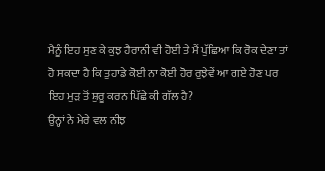ਮੈਨੂੰ ਇਹ ਸੁਣ ਕੇ ਕੁਝ ਹੈਰਾਨੀ ਵੀ ਹੋਈ ਤੇ ਮੈਂ ਪੁੱਛਿਆ ਕਿ ਰੋਕ ਦੇਣਾ ਤਾਂ ਹੋ ਸਕਦਾ ਹੈ ਕਿ ਤੁਹਾਡੇ ਕੋਈ ਨਾ ਕੋਈ ਹੋਰ ਰੁਝੇਵੇਂ ਆ ਗਏ ਹੋਣ ਪਰ ਇਹ ਮੁੜ ਤੋਂ ਸ਼ੁਰੂ ਕਰਨ ਪਿੱਛੇ ਕੀ ਗੱਲ ਹੈ?
ਉਨ੍ਹਾਂ ਨੇ ਮੇਰੇ ਵਲ ਨੀਝ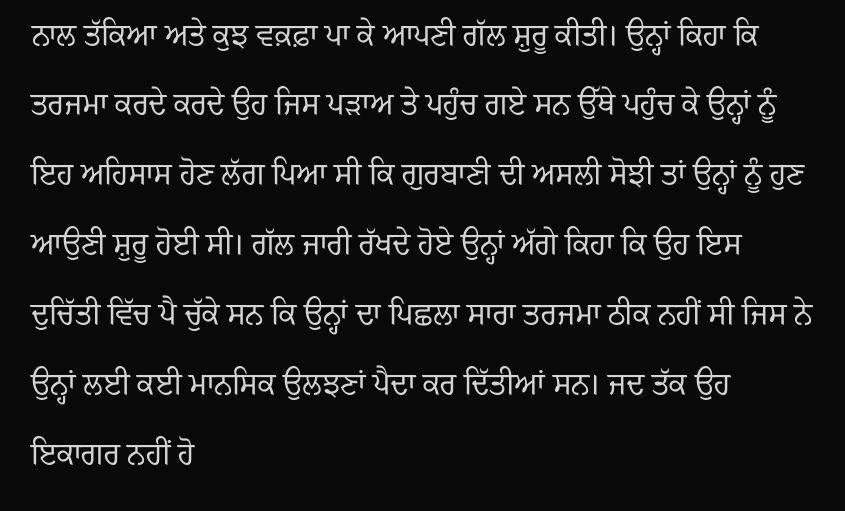ਨਾਲ ਤੱਕਿਆ ਅਤੇ ਕੁਝ ਵਕ਼ਫ਼ਾ ਪਾ ਕੇ ਆਪਣੀ ਗੱਲ ਸ਼ੁਰੂ ਕੀਤੀ। ਉਨ੍ਹਾਂ ਕਿਹਾ ਕਿ ਤਰਜਮਾ ਕਰਦੇ ਕਰਦੇ ਉਹ ਜਿਸ ਪੜਾਅ ਤੇ ਪਹੁੰਚ ਗਏ ਸਨ ਉੱਥੇ ਪਹੁੰਚ ਕੇ ਉਨ੍ਹਾਂ ਨੂੰ ਇਹ ਅਹਿਸਾਸ ਹੋਣ ਲੱਗ ਪਿਆ ਸੀ ਕਿ ਗੁਰਬਾਣੀ ਦੀ ਅਸਲੀ ਸੋਝੀ ਤਾਂ ਉਨ੍ਹਾਂ ਨੂੰ ਹੁਣ ਆਉਣੀ ਸ਼ੁਰੂ ਹੋਈ ਸੀ। ਗੱਲ ਜਾਰੀ ਰੱਖਦੇ ਹੋਏ ਉਨ੍ਹਾਂ ਅੱਗੇ ਕਿਹਾ ਕਿ ਉਹ ਇਸ ਦੁਚਿੱਤੀ ਵਿੱਚ ਪੈ ਚੁੱਕੇ ਸਨ ਕਿ ਉਨ੍ਹਾਂ ਦਾ ਪਿਛਲਾ ਸਾਰਾ ਤਰਜਮਾ ਠੀਕ ਨਹੀਂ ਸੀ ਜਿਸ ਨੇ ਉਨ੍ਹਾਂ ਲਈ ਕਈ ਮਾਨਸਿਕ ਉਲਝਣਾਂ ਪੈਦਾ ਕਰ ਦਿੱਤੀਆਂ ਸਨ। ਜਦ ਤੱਕ ਉਹ ਇਕਾਗਰ ਨਹੀਂ ਹੋ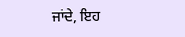ਜਾਂਦੇ, ਇਹ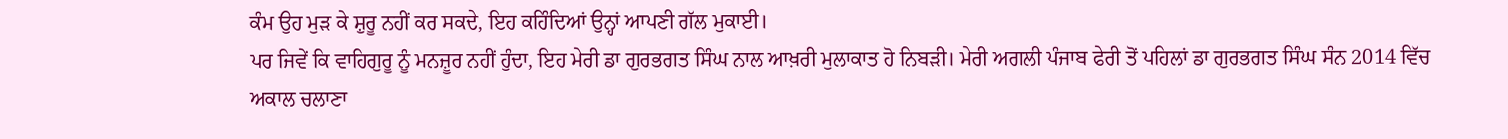ਕੰਮ ਉਹ ਮੁੜ ਕੇ ਸ਼ੁਰੂ ਨਹੀਂ ਕਰ ਸਕਦੇ, ਇਹ ਕਹਿੰਦਿਆਂ ਉਨ੍ਹਾਂ ਆਪਣੀ ਗੱਲ ਮੁਕਾਈ।
ਪਰ ਜਿਵੇਂ ਕਿ ਵਾਹਿਗੁਰੂ ਨੂੰ ਮਨਜ਼ੂਰ ਨਹੀਂ ਹੁੰਦਾ, ਇਹ ਮੇਰੀ ਡਾ ਗੁਰਭਗਤ ਸਿੰਘ ਨਾਲ ਆਖ਼ਰੀ ਮੁਲਾਕਾਤ ਹੋ ਨਿਬੜੀ। ਮੇਰੀ ਅਗਲੀ ਪੰਜਾਬ ਫੇਰੀ ਤੋਂ ਪਹਿਲਾਂ ਡਾ ਗੁਰਭਗਤ ਸਿੰਘ ਸੰਨ 2014 ਵਿੱਚ ਅਕਾਲ ਚਲਾਣਾ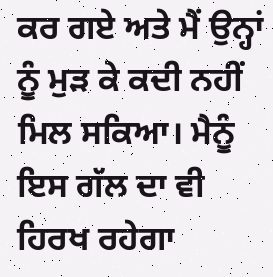ਕਰ ਗਏ ਅਤੇ ਮੈਂ ਉਨ੍ਹਾਂ ਨੂੰ ਮੁੜ ਕੇ ਕਦੀ ਨਹੀਂ ਮਿਲ ਸਕਿਆ। ਮੈਨੂੰ ਇਸ ਗੱਲ ਦਾ ਵੀ ਹਿਰਖ ਰਹੇਗਾ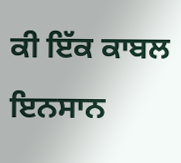ਕੀ ਇੱਕ ਕਾਬਲ ਇਨਸਾਨ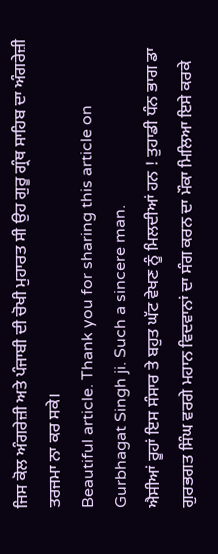ਜਿਸ ਕੋਲ ਅੰਗਰੇਜ਼ੀ ਅਤੇ ਪੰਜਾਬੀ ਦੀ ਚੋਖੀ ਮੁਹਾਰਤ ਸੀ ਉਹ ਗੁਰੂ ਗ੍ਰੰਥ ਸਾਹਿਬ ਦਾ ਅੰਗਰੇਜ਼ੀ ਤਰਜਮਾ ਨਾ ਕਰ ਸਕੇ।
Beautiful article. Thank you for sharing this article on Gurbhagat Singh ji. Such a sincere man.
ਐਸੀਆਂ ਰੂਹਾਂ ਇਸ ਸੰਸਾਰ ਤੇ ਬਹੁਤ ਘੱਟ ਵੇਖਣ ਨੂੰ ਮਿਲਦੀਆਂ ਹਨ ! ਤੁਹਾਡੀ ਧੰਨ ਭਾਗ ਡਾ ਗੁਰਭਗਤ ਸਿੰਘ ਵਰਗੇ ਮਹਾਨ ਵਿਦਵਾਨਾਂ ਦਾ ਸੰਗ ਕਰਨ ਦਾ ਮੌਕਾ ਮਿਲਿਆ ਇਸੇ ਕਰਕੇ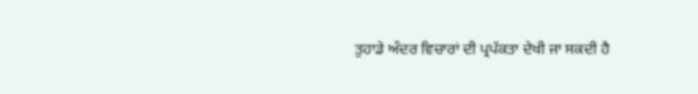ਤੁਹਾਡੇ ਅੰਦਰ ਵਿਚਾਰਾਂ ਦੀ ਪ੍ਰਪੱਕਤਾ ਦੇਖੀ ਜਾ ਸਕਦੀ ਹੈ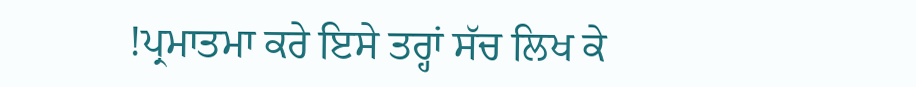!ਪ੍ਰਮਾਤਮਾ ਕਰੇ ਇਸੇ ਤਰ੍ਹਾਂ ਸੱਚ ਲਿਖ ਕੇ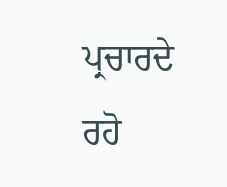ਪ੍ਰਚਾਰਦੇ ਰਹੋ